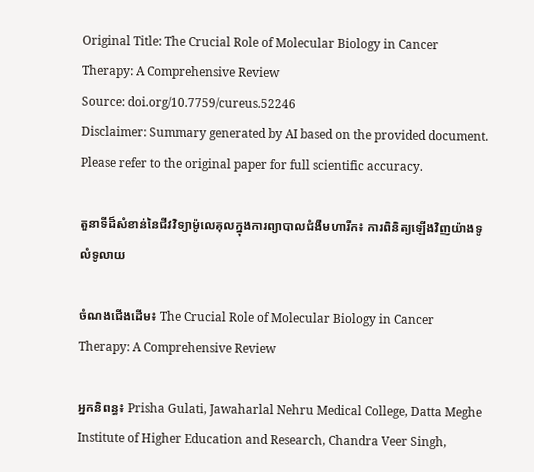Original Title: The Crucial Role of Molecular Biology in Cancer Therapy: A Comprehensive Review
Source: doi.org/10.7759/cureus.52246
Disclaimer: Summary generated by AI based on the provided document. Please refer to the original paper for full scientific accuracy.

តួនាទីដ៏សំខាន់នៃជីវវិទ្យាម៉ូលេគុលក្នុងការព្យាបាលជំងឺមហារីក៖ ការពិនិត្យឡើងវិញយ៉ាងទូលំទូលាយ

ចំណងជើងដើម៖ The Crucial Role of Molecular Biology in Cancer Therapy: A Comprehensive Review

អ្នកនិពន្ធ៖ Prisha Gulati, Jawaharlal Nehru Medical College, Datta Meghe Institute of Higher Education and Research, Chandra Veer Singh,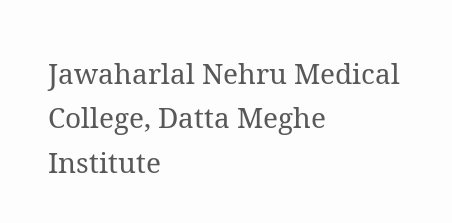Jawaharlal Nehru Medical College, Datta Meghe Institute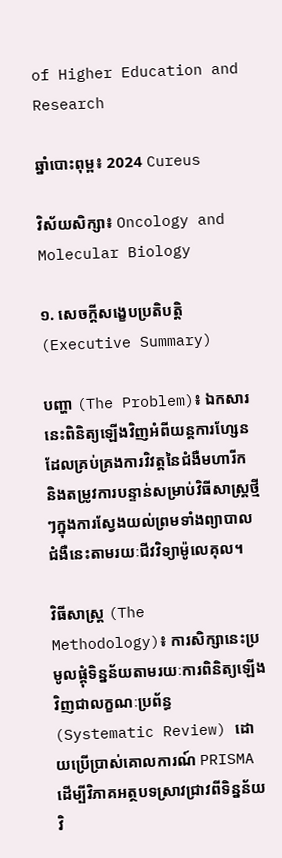of Higher Education and Research

ឆ្នាំបោះពុម្ព៖ 2024 Cureus

វិស័យសិក្សា៖ Oncology and Molecular Biology

១. សេចក្តីសង្ខេបប្រតិបត្តិ (Executive Summary)

បញ្ហា (The Problem)៖ ឯកសារនេះពិនិត្យឡើងវិញអំពីយន្តការហ្សែនដែលគ្រប់គ្រងការវិវត្តនៃជំងឺមហារីក និងតម្រូវការបន្ទាន់សម្រាប់វិធីសាស្ត្រថ្មីៗក្នុងការស្វែងយល់ព្រមទាំងព្យាបាលជំងឺនេះតាមរយៈជីវវិទ្យាម៉ូលេគុល។

វិធីសាស្ត្រ (The Methodology)៖ ការសិក្សានេះប្រមូលផ្តុំទិន្នន័យតាមរយៈការពិនិត្យឡើងវិញជាលក្ខណៈប្រព័ន្ធ (Systematic Review) ដោយប្រើប្រាស់គោលការណ៍ PRISMA ដើម្បីវិភាគអត្ថបទស្រាវជ្រាវពីទិន្នន័យវិ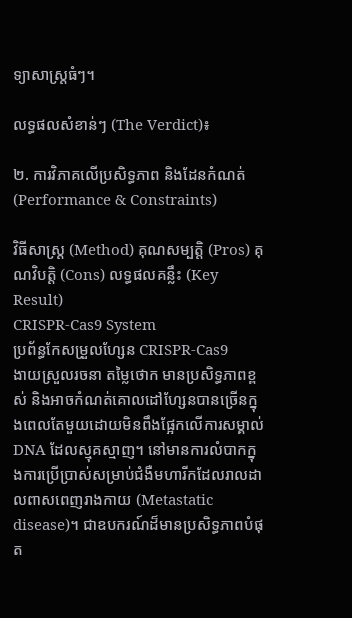ទ្យាសាស្ត្រធំៗ។

លទ្ធផលសំខាន់ៗ (The Verdict)៖

២. ការវិភាគលើប្រសិទ្ធភាព និងដែនកំណត់ (Performance & Constraints)

វិធីសាស្ត្រ (Method) គុណសម្បត្តិ (Pros) គុណវិបត្តិ (Cons) លទ្ធផលគន្លឹះ (Key Result)
CRISPR-Cas9 System
ប្រព័ន្ធកែសម្រួលហ្សែន CRISPR-Cas9
ងាយស្រួលរចនា តម្លៃថោក មានប្រសិទ្ធភាពខ្ពស់ និងអាចកំណត់គោលដៅហ្សែនបានច្រើនក្នុងពេលតែមួយដោយមិនពឹងផ្អែកលើការសម្គាល់ DNA ដែលស្មុគស្មាញ។ នៅមានការលំបាកក្នុងការប្រើប្រាស់សម្រាប់ជំងឺមហារីកដែលរាលដាលពាសពេញរាងកាយ (Metastatic disease)។ ជាឧបករណ៍ដ៏មានប្រសិទ្ធភាពបំផុត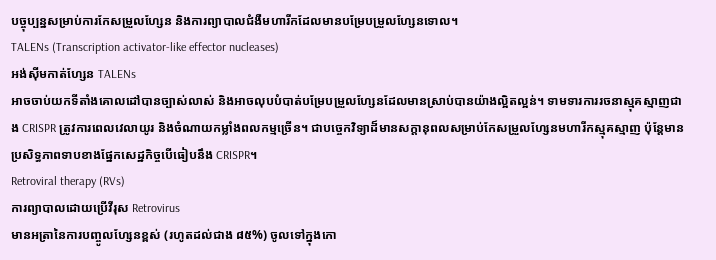បច្ចុប្បន្នសម្រាប់ការកែសម្រួលហ្សែន និងការព្យាបាលជំងឺមហារីកដែលមានបម្រែបម្រួលហ្សែនទោល។
TALENs (Transcription activator-like effector nucleases)
អង់ស៊ីមកាត់ហ្សែន TALENs
អាចចាប់យកទីតាំងគោលដៅបានច្បាស់លាស់ និងអាចលុបបំបាត់បម្រែបម្រួលហ្សែនដែលមានស្រាប់បានយ៉ាងល្អិតល្អន់។ ទាមទារការរចនាស្មុគស្មាញជាង CRISPR ត្រូវការពេលវេលាយូរ និងចំណាយកម្លាំងពលកម្មច្រើន។ ជាបច្ចេកវិទ្យាដ៏មានសក្តានុពលសម្រាប់កែសម្រួលហ្សែនមហារីកស្មុគស្មាញ ប៉ុន្តែមានប្រសិទ្ធភាពទាបខាងផ្នែកសេដ្ឋកិច្ចបើធៀបនឹង CRISPR។
Retroviral therapy (RVs)
ការព្យាបាលដោយប្រើវីរុស Retrovirus
មានអត្រានៃការបញ្ចូលហ្សែនខ្ពស់ (រហូតដល់ជាង ៨៥%) ចូលទៅក្នុងកោ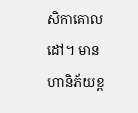សិកាគោលដៅ។ មានហានិភ័យខ្ព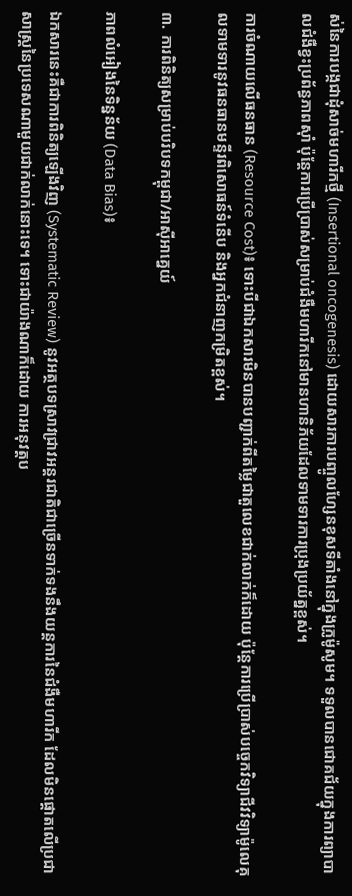ស់នៃការបង្កជាដុំសាច់មហារីកថ្មី (Insertional oncogenesis) ដោយសារការបញ្ចូលហ្សែនខុសទីតាំងនៅក្នុងក្រូម៉ូសូម។ ទទួលបានជោគជ័យក្នុងការព្យាបាលជំងឺខ្វះប្រព័ន្ធភាពស៊ាំ ប៉ុន្តែការប្រើប្រាស់សម្រាប់ជំងឺមហារីកនៅមានហានិភ័យដែលទាមទារការប្រុងប្រយ័ត្នខ្ពស់។

ការចំណាយលើធនធាន (Resource Cost)៖ ទោះបីជាឯកសារមិនបានបញ្ជាក់ពីតម្លៃជាតួលេខជាក់លាក់ក៏ដោយ ប៉ុន្តែការប្រើប្រាស់បច្ចេកវិទ្យាជីវវិទ្យាម៉ូលេគុលទាមទារនូវធនធានមន្ទីរពិសោធន៍ទំនើប និងអ្នកជំនាញកម្រិតខ្ពស់។

៣. ការពិនិត្យសម្រាប់បរិបទកម្ពុជា/អាស៊ីអាគ្នេយ៍

ភាពលំអៀងនៃទិន្នន័យ (Data Bias)៖

ឯកសារនេះគឺជាការពិនិត្យឡើងវិញ (Systematic Review) នូវអត្ថបទស្រាវជ្រាវអន្តរជាតិជាច្រើនទាក់ទងនឹងយន្តការនៃជំងឺមហារីក ដែលមិនផ្ដោតលើប្រជាសាស្ត្រនៃប្រទេសណាមួយជាក់លាក់នោះទេ។ ទោះជាយ៉ាងណាក៏ដោយ ការអនុវត្តប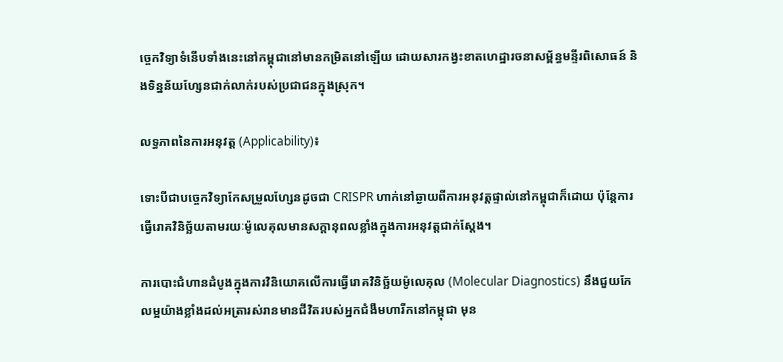ច្ចេកវិទ្យាទំនើបទាំងនេះនៅកម្ពុជានៅមានកម្រិតនៅឡើយ ដោយសារកង្វះខាតហេដ្ឋារចនាសម្ព័ន្ធមន្ទីរពិសោធន៍ និងទិន្នន័យហ្សែនជាក់លាក់របស់ប្រជាជនក្នុងស្រុក។

លទ្ធភាពនៃការអនុវត្ត (Applicability)៖

ទោះបីជាបច្ចេកវិទ្យាកែសម្រួលហ្សែនដូចជា CRISPR ហាក់នៅឆ្ងាយពីការអនុវត្តផ្ទាល់នៅកម្ពុជាក៏ដោយ ប៉ុន្តែការធ្វើរោគវិនិច្ឆ័យតាមរយៈម៉ូលេគុលមានសក្តានុពលខ្លាំងក្នុងការអនុវត្តជាក់ស្តែង។

ការបោះជំហានដំបូងក្នុងការវិនិយោគលើការធ្វើរោគវិនិច្ឆ័យម៉ូលេគុល (Molecular Diagnostics) នឹងជួយកែលម្អយ៉ាងខ្លាំងដល់អត្រារស់រានមានជីវិតរបស់អ្នកជំងឺមហារីកនៅកម្ពុជា មុន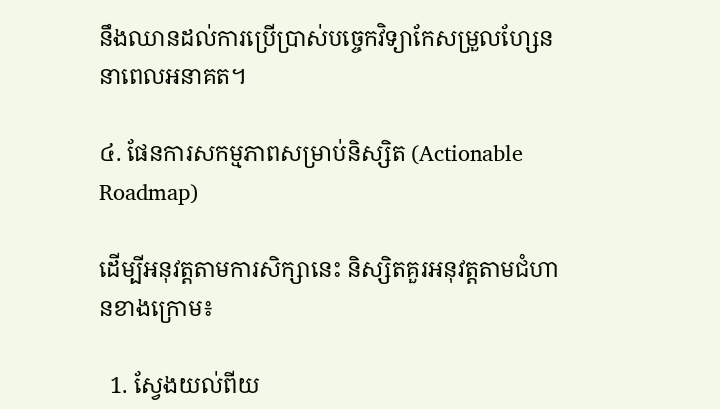នឹងឈានដល់ការប្រើប្រាស់បច្ចេកវិទ្យាកែសម្រួលហ្សែននាពេលអនាគត។

៤. ផែនការសកម្មភាពសម្រាប់និស្សិត (Actionable Roadmap)

ដើម្បីអនុវត្តតាមការសិក្សានេះ និស្សិតគួរអនុវត្តតាមជំហានខាងក្រោម៖

  1. ស្វែងយល់ពីយ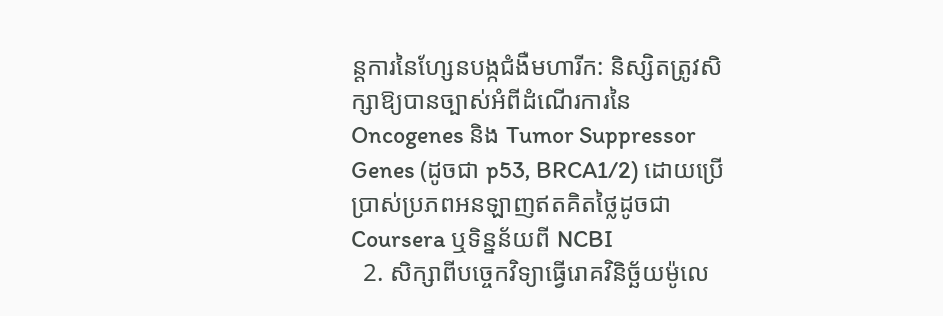ន្តការនៃហ្សែនបង្កជំងឺមហារីក: និស្សិតត្រូវសិក្សាឱ្យបានច្បាស់អំពីដំណើរការនៃ Oncogenes និង Tumor Suppressor Genes (ដូចជា p53, BRCA1/2) ដោយប្រើប្រាស់ប្រភពអនឡាញឥតគិតថ្លៃដូចជា Coursera ឬទិន្នន័យពី NCBI
  2. សិក្សាពីបច្ចេកវិទ្យាធ្វើរោគវិនិច្ឆ័យម៉ូលេ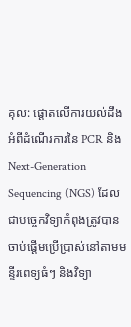គុល: ផ្តោតលើការយល់ដឹងអំពីដំណើរការនៃ PCR និង Next-Generation Sequencing (NGS) ដែលជាបច្ចេកវិទ្យាកំពុងត្រូវបានចាប់ផ្តើមប្រើប្រាស់នៅតាមមន្ទីរពេទ្យធំៗ និងវិទ្យា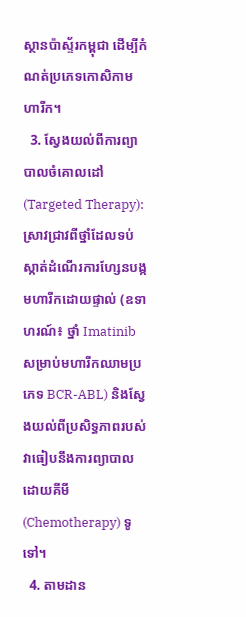ស្ថានប៉ាស្ទ័រកម្ពុជា ដើម្បីកំណត់ប្រភេទកោសិកាមហារីក។
  3. ស្វែងយល់ពីការព្យាបាលចំគោលដៅ (Targeted Therapy): ស្រាវជ្រាវពីថ្នាំដែលទប់ស្កាត់ដំណើរការហ្សែនបង្កមហារីកដោយផ្ទាល់ (ឧទាហរណ៍៖ ថ្នាំ Imatinib សម្រាប់មហារីកឈាមប្រភេទ BCR-ABL) និងស្វែងយល់ពីប្រសិទ្ធភាពរបស់វាធៀបនឹងការព្យាបាលដោយគីមី (Chemotherapy) ទូទៅ។
  4. តាមដាន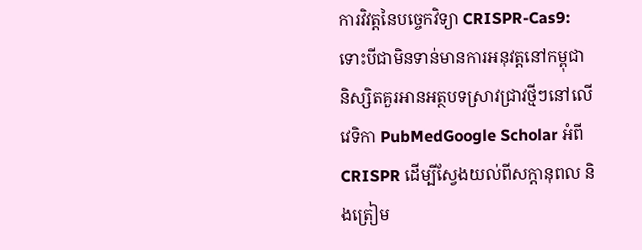ការវិវត្តនៃបច្ចេកវិទ្យា CRISPR-Cas9: ទោះបីជាមិនទាន់មានការអនុវត្តនៅកម្ពុជា និស្សិតគួរអានអត្ថបទស្រាវជ្រាវថ្មីៗនៅលើវេទិកា PubMedGoogle Scholar អំពី CRISPR ដើម្បីស្វែងយល់ពីសក្តានុពល និងត្រៀម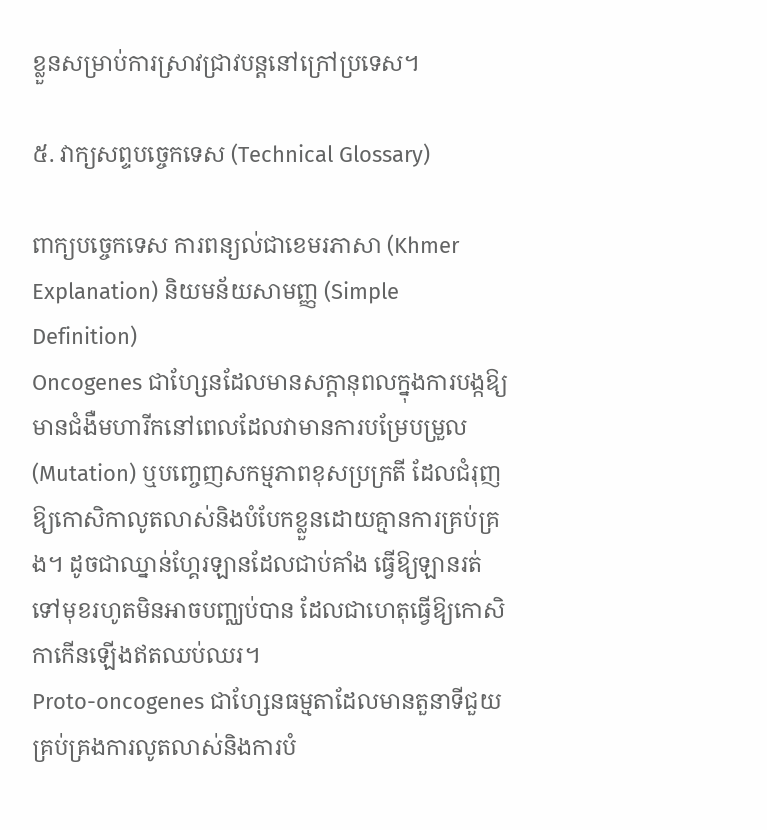ខ្លួនសម្រាប់ការស្រាវជ្រាវបន្តនៅក្រៅប្រទេស។

៥. វាក្យសព្ទបច្ចេកទេស (Technical Glossary)

ពាក្យបច្ចេកទេស ការពន្យល់ជាខេមរភាសា (Khmer Explanation) និយមន័យសាមញ្ញ (Simple Definition)
Oncogenes ជាហ្សែនដែលមានសក្តានុពលក្នុងការបង្កឱ្យមានជំងឺមហារីកនៅពេលដែលវាមានការបម្រែបម្រួល (Mutation) ឬបញ្ចេញសកម្មភាពខុសប្រក្រតី ដែលជំរុញឱ្យកោសិកាលូតលាស់និងបំបែកខ្លួនដោយគ្មានការគ្រប់គ្រង។ ដូចជាឈ្នាន់ហ្គែរឡានដែលជាប់គាំង ធ្វើឱ្យឡានរត់ទៅមុខរហូតមិនអាចបញ្ឈប់បាន ដែលជាហេតុធ្វើឱ្យកោសិកាកើនឡើងឥតឈប់ឈរ។
Proto-oncogenes ជាហ្សែនធម្មតាដែលមានតួនាទីជួយគ្រប់គ្រងការលូតលាស់និងការបំ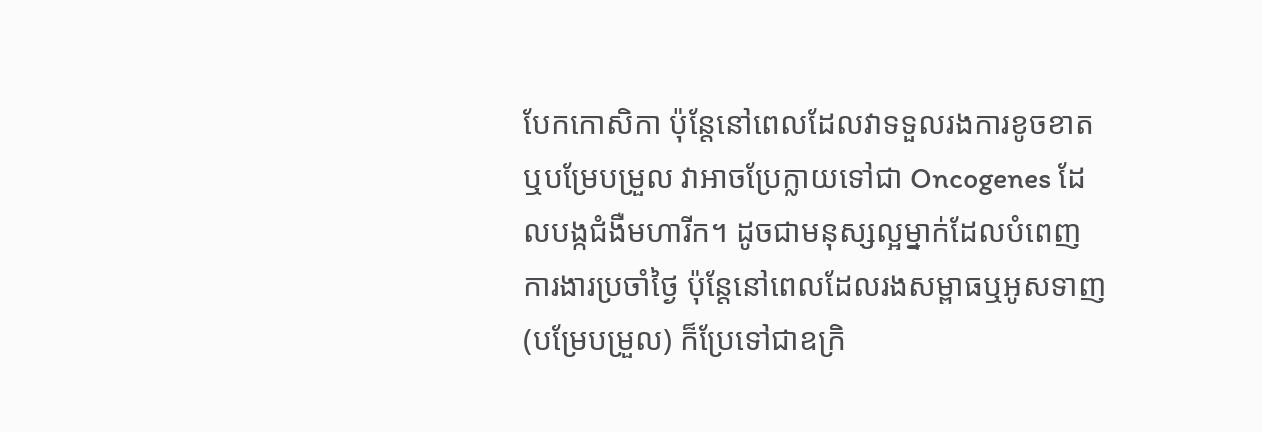បែកកោសិកា ប៉ុន្តែនៅពេលដែលវាទទួលរងការខូចខាត ឬបម្រែបម្រួល វាអាចប្រែក្លាយទៅជា Oncogenes ដែលបង្កជំងឺមហារីក។ ដូចជាមនុស្សល្អម្នាក់ដែលបំពេញការងារប្រចាំថ្ងៃ ប៉ុន្តែនៅពេលដែលរងសម្ពាធឬអូសទាញ (បម្រែបម្រួល) ក៏ប្រែទៅជាឧក្រិ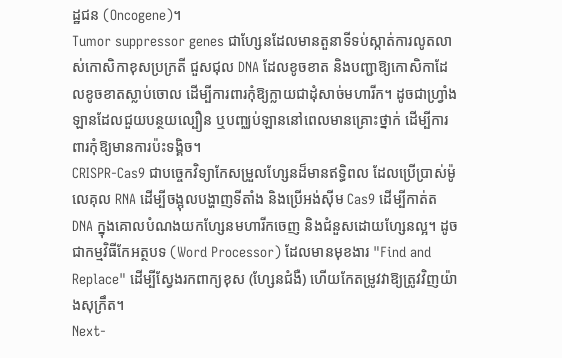ដ្ឋជន (Oncogene)។
Tumor suppressor genes ជាហ្សែនដែលមានតួនាទីទប់ស្កាត់ការលូតលាស់កោសិកាខុសប្រក្រតី ជួសជុល DNA ដែលខូចខាត និងបញ្ជាឱ្យកោសិកាដែលខូចខាតស្លាប់ចោល ដើម្បីការពារកុំឱ្យក្លាយជាដុំសាច់មហារីក។ ដូចជាហ្រ្វាំងឡានដែលជួយបន្ថយល្បឿន ឬបញ្ឈប់ឡាននៅពេលមានគ្រោះថ្នាក់ ដើម្បីការពារកុំឱ្យមានការប៉ះទង្គិច។
CRISPR-Cas9 ជាបច្ចេកវិទ្យាកែសម្រួលហ្សែនដ៏មានឥទ្ធិពល ដែលប្រើប្រាស់ម៉ូលេគុល RNA ដើម្បីចង្អុលបង្ហាញទីតាំង និងប្រើអង់ស៊ីម Cas9 ដើម្បីកាត់ត DNA ក្នុងគោលបំណងយកហ្សែនមហារីកចេញ និងជំនួសដោយហ្សែនល្អ។ ដូចជាកម្មវិធីកែអត្ថបទ (Word Processor) ដែលមានមុខងារ "Find and Replace" ដើម្បីស្វែងរកពាក្យខុស (ហ្សែនជំងឺ) ហើយកែតម្រូវវាឱ្យត្រូវវិញយ៉ាងសុក្រឹត។
Next-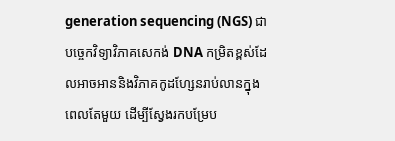generation sequencing (NGS) ជាបច្ចេកវិទ្យាវិភាគសេកង់ DNA កម្រិតខ្ពស់ដែលអាចអាននិងវិភាគកូដហ្សែនរាប់លានក្នុងពេលតែមួយ ដើម្បីស្វែងរកបម្រែប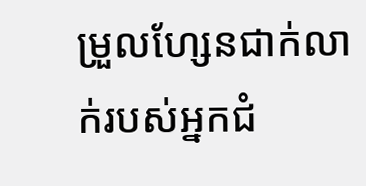ម្រួលហ្សែនជាក់លាក់របស់អ្នកជំ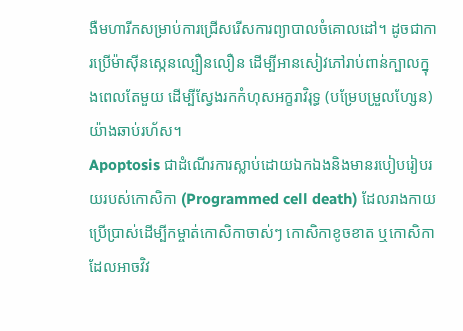ងឺមហារីកសម្រាប់ការជ្រើសរើសការព្យាបាលចំគោលដៅ។ ដូចជាការប្រើម៉ាស៊ីនស្កេនល្បឿនលឿន ដើម្បីអានសៀវភៅរាប់ពាន់ក្បាលក្នុងពេលតែមួយ ដើម្បីស្វែងរកកំហុសអក្ខរាវិរុទ្ធ (បម្រែបម្រួលហ្សែន) យ៉ាងឆាប់រហ័ស។
Apoptosis ជាដំណើរការស្លាប់ដោយឯកឯងនិងមានរបៀបរៀបរយរបស់កោសិកា (Programmed cell death) ដែលរាងកាយប្រើប្រាស់ដើម្បីកម្ចាត់កោសិកាចាស់ៗ កោសិកាខូចខាត ឬកោសិកាដែលអាចវិវ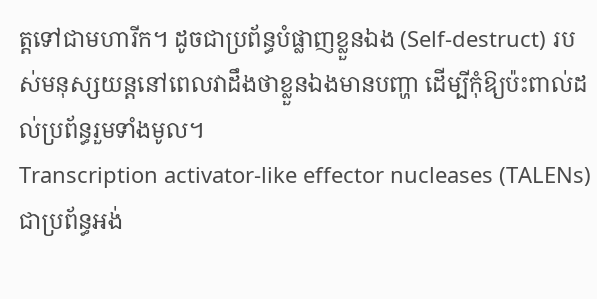ត្តទៅជាមហារីក។ ដូចជាប្រព័ន្ធបំផ្លាញខ្លួនឯង (Self-destruct) របស់មនុស្សយន្តនៅពេលវាដឹងថាខ្លួនឯងមានបញ្ហា ដើម្បីកុំឱ្យប៉ះពាល់ដល់ប្រព័ន្ធរួមទាំងមូល។
Transcription activator-like effector nucleases (TALENs) ជាប្រព័ន្ធអង់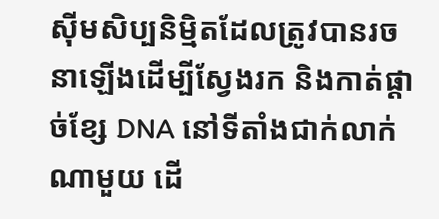ស៊ីមសិប្បនិម្មិតដែលត្រូវបានរចនាឡើងដើម្បីស្វែងរក និងកាត់ផ្តាច់ខ្សែ DNA នៅទីតាំងជាក់លាក់ណាមួយ ដើ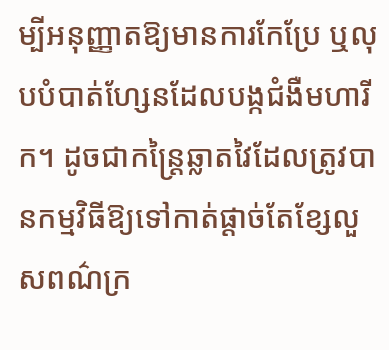ម្បីអនុញ្ញាតឱ្យមានការកែប្រែ ឬលុបបំបាត់ហ្សែនដែលបង្កជំងឺមហារីក។ ដូចជាកន្ត្រៃឆ្លាតវៃដែលត្រូវបានកម្មវិធីឱ្យទៅកាត់ផ្តាច់តែខ្សែលួសពណ៌ក្រ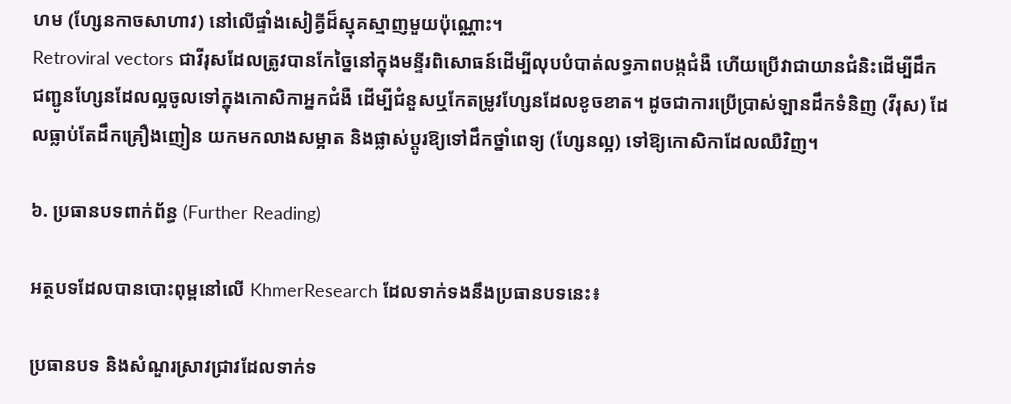ហម (ហ្សែនកាចសាហាវ) នៅលើផ្ទាំងសៀគ្វីដ៏ស្មុគស្មាញមួយប៉ុណ្ណោះ។
Retroviral vectors ជាវីរុសដែលត្រូវបានកែច្នៃនៅក្នុងមន្ទីរពិសោធន៍ដើម្បីលុបបំបាត់លទ្ធភាពបង្កជំងឺ ហើយប្រើវាជាយានជំនិះដើម្បីដឹកជញ្ជូនហ្សែនដែលល្អចូលទៅក្នុងកោសិកាអ្នកជំងឺ ដើម្បីជំនួសឬកែតម្រូវហ្សែនដែលខូចខាត។ ដូចជាការប្រើប្រាស់ឡានដឹកទំនិញ (វីរុស) ដែលធ្លាប់តែដឹកគ្រឿងញៀន យកមកលាងសម្អាត និងផ្លាស់ប្តូរឱ្យទៅដឹកថ្នាំពេទ្យ (ហ្សែនល្អ) ទៅឱ្យកោសិកាដែលឈឺវិញ។

៦. ប្រធានបទពាក់ព័ន្ធ (Further Reading)

អត្ថបទដែលបានបោះពុម្ពនៅលើ KhmerResearch ដែលទាក់ទងនឹងប្រធានបទនេះ៖

ប្រធានបទ និងសំណួរស្រាវជ្រាវដែលទាក់ទ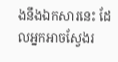ងនឹងឯកសារនេះ ដែលអ្នកអាចស្វែងរ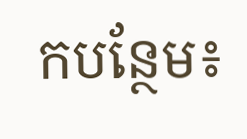កបន្ថែម៖